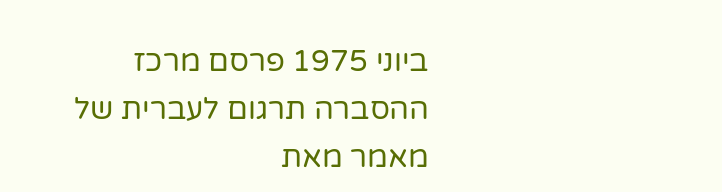ביוני 1975 פרסם מרכז ההסברה תרגום לעברית של מאמר מאת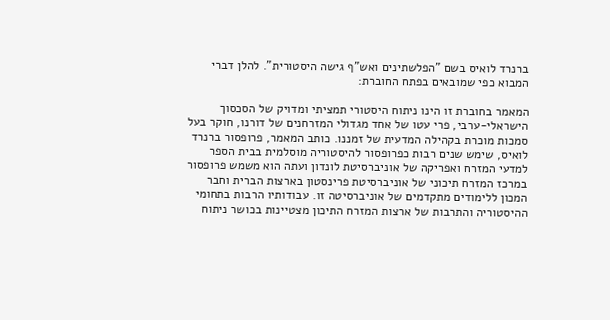ברנרד לואיס בשם "הפלשתינים ואש"ף גישה היסטורית". להלן דברי המבוא כפי שמובאים בפתח החוברת:

המאמר בחוברת זו הינו ניתוח היסטורי תמציתי ומדויק של הסכסוך הישראלי-ערבי, פרי עטו של אחד מגדולי המזרחנים של דורנו, חוקר בעל סמכות מוכרת בקהילה המדעית של זמננו. כותב המאמר, פרופסור ברנרד לואיס, שימש שנים רבות כפרופסור להיסטוריה מוסלמית בבית הספר למדעי המזרח ואפריקה של אוניברסיטת לונדון ועתה הוא משמש פרופסור במרכז המזרח תיכוני של אוניברסיטת פרינסטון בארצות הברית וחבר המכון ללימודים מתקדמים של אוניברסיטה זו. עבודותיו הרבות בתחומי ההיסטוריה והתרבות של ארצות המזרח התיכון מצטיינות בכושר ניתוח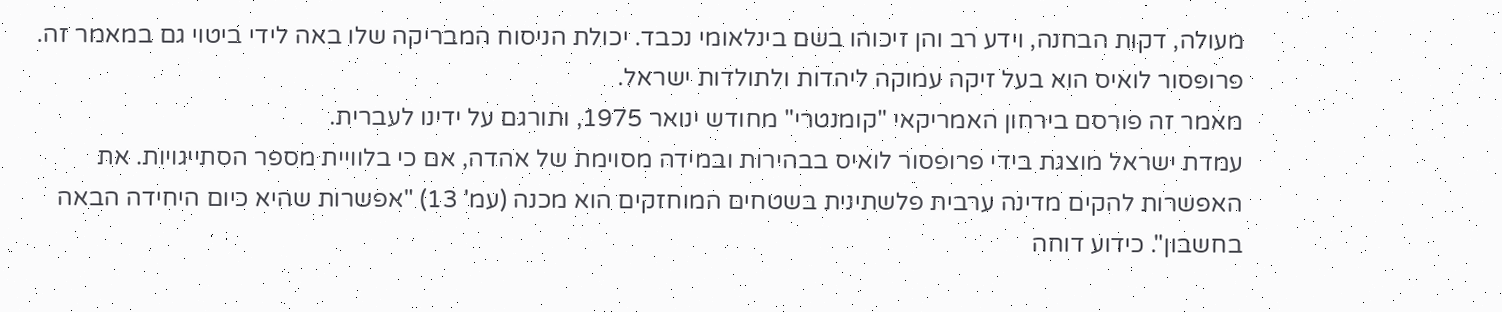מעולה, דקות הבחנה, וידע רב והן זיכוהו בשם בינלאומי נכבד. יכולת הניסוח המבריקה שלו באה לידי ביטוי גם במאמר זה. פרופסור לואיס הוא בעל זיקה עמוקה ליהדות ולתולדות ישראל.
מאמר זה פורסם בירחון האמריקאי "קומנטרי" מחודש ינואר 1975, ותורגם על ידינו לעברית.
עמדת ישראל מוצגת בידי פרופסור לואיס בבהירות ובמידה מסוימת של אהדה, אם כי בלוויית מספר הסתייגויות. את האפשרות להקים מדינה ערבית פלשתינית בשטחים המוחזקים הוא מכנה (עמ' 13) "אפשרות שהיא כיום היחידה הבאה בחשבון". כידוע דוחה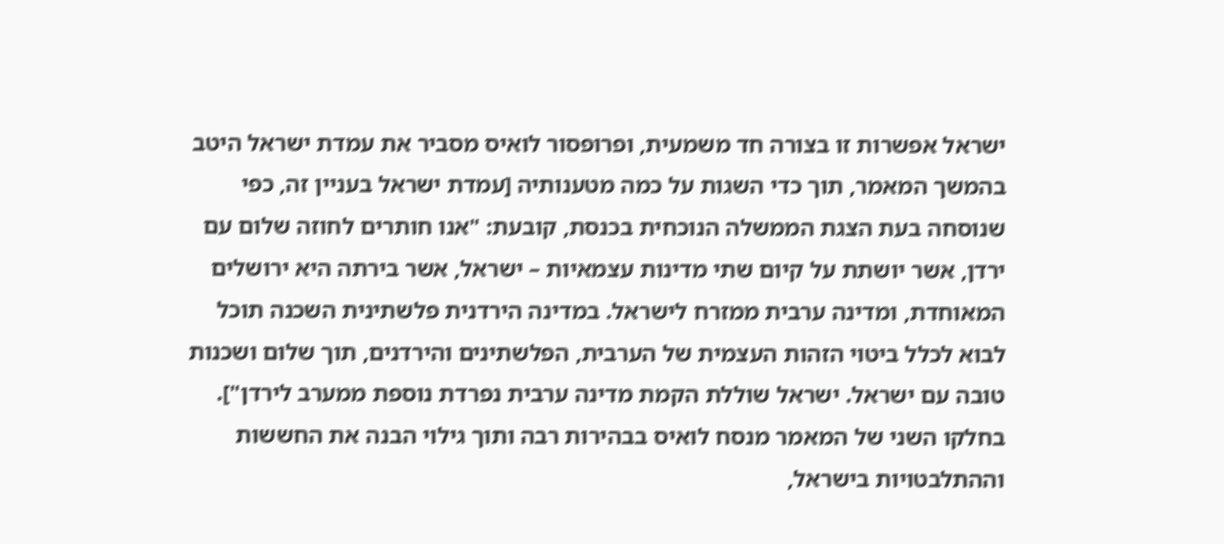ישראל אפשרות זו בצורה חד משמעית, ופרופסור לואיס מסביר את עמדת ישראל היטב בהמשך המאמר, תוך כדי השגות על כמה מטענותיה [עמדת ישראל בעניין זה, כפי שנוסחה בעת הצגת הממשלה הנוכחית בכנסת, קובעת: "אנו חותרים לחוזה שלום עם ירדן, אשר יושתת על קיום שתי מדינות עצמאיות – ישראל, אשר בירתה היא ירושלים המאוחדת, ומדינה ערבית ממזרח לישראל. במדינה הירדנית פלשתינית השכנה תוכל לבוא לכלל ביטוי הזהות העצמית של הערבית, הפלשתינים והירדנים, תוך שלום ושכנות טובה עם ישראל. ישראל שוללת הקמת מדינה ערבית נפרדת נוספת ממערב לירדן"]. בחלקו השני של המאמר מנסח לואיס בבהירות רבה ותוך גילוי הבנה את החששות וההתלבטויות בישראל,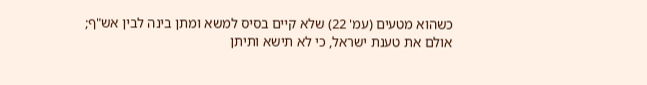כשהוא מטעים (עמ' 22) שלא קיים בסיס למשא ומתן בינה לבין אש"ף; אולם את טענת ישראל, כי לא תישא ותיתן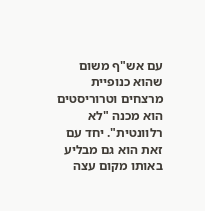עם אש"ף משום שהוא כנופיית מרצחים וטרוריסטים הוא מכנה "לא רלוונטית". יחד עם זאת הוא גם מבליע באותו מקום עצה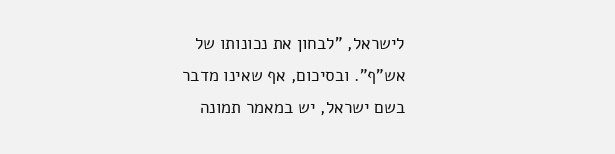לישראל, "לבחון את נכונותו של אש"ף". ובסיכום, אף שאינו מדבר בשם ישראל, יש במאמר תמונה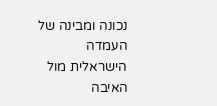נכונה ומבינה של העמדה הישראלית מול האיבה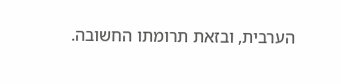הערבית, ובזאת תרומתו החשובה.